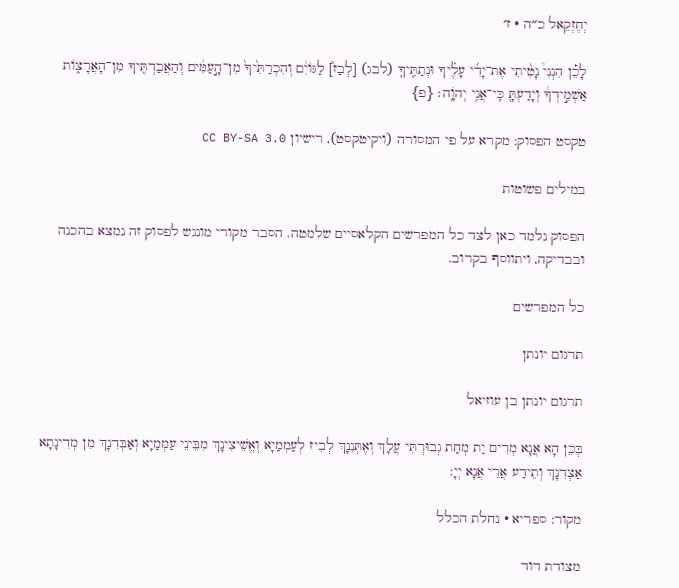יְחֶזְקֵאל כ״ה · ז׳

לָכֵ֡ן הִנְנִי֩ נָטִ֨יתִי אֶת־יָדִ֜י עָלֶ֗יךָ וּנְתַתִּ֤יךָֽ (לבג) [לְבַז֙] לַגּוֹיִ֔ם וְהִכְרַתִּ֙יךָ֙ מִן־הָ֣עַמִּ֔ים וְהַאֲבַדְתִּ֖יךָ מִן־הָאֲרָצ֑וֹת אַשְׁמִ֣ידְךָ֔ וְיָדַעְתָּ֖ כִּֽי־אֲנִ֥י יְהֹוָֽה׃ {פ}

טקסט הפסוק: מקרא על פי המסורה (ויקיטקסט), רישיון CC BY-SA 3.0

במילים פשוטות

הפסוק נלמד כאן לצד כל המפרשים הקלאסיים שלמטה. הסבר מקורי מונגש לפסוק זה נמצא בהכנה ובבדיקה, ויתווסף בקרוב.

כל המפרשים

תרגום יונתן

תרגום יונתן בן עוזיאל

בְּכֵן הָא אֲנָא מְרִים יַת מְחַת גְבוּרְתִּי עֲלָךְ וְאֶתְּנִנָךְ לְבִיז לְעַמְמַיָא וְאֱשֵׁיצִינָךְ מִבֵּינֵי עַמְמַיָא וְאַבְּדִנָךְ מִן מְדִינָתָא אַצְדִנָךְ וְתֵידַע אֲרֵי אֲנָא יְיָ:

מקור: ספריא · נחלת הכלל

מצודת דוד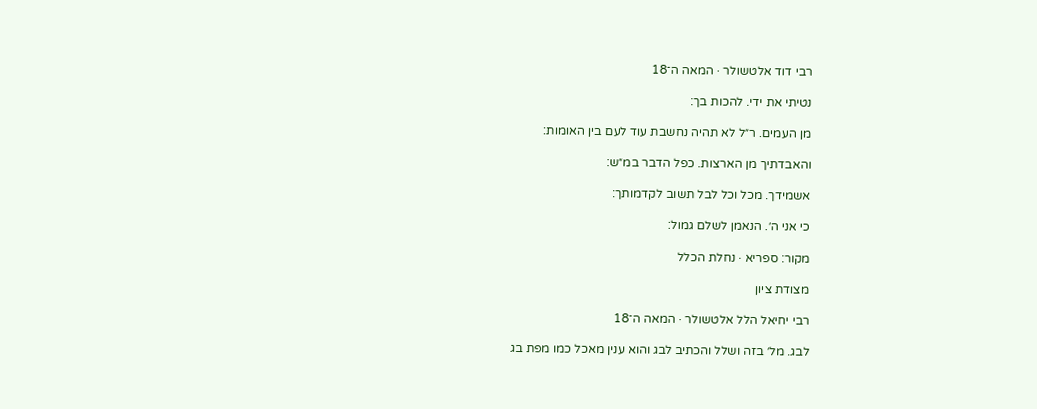רבי דוד אלטשולר · המאה ה־18

נטיתי את ידי. להכות בך:

מן העמים. ר״ל לא תהיה נחשבת עוד לעם בין האומות:

והאבדתיך מן הארצות. כפל הדבר במ״ש:

אשמידך. מכל וכל לבל תשוב לקדמותך:

כי אני ה׳. הנאמן לשלם גמול:

מקור: ספריא · נחלת הכלל

מצודת ציון

רבי יחיאל הלל אלטשולר · המאה ה־18

לבג. מל׳ בזה ושלל והכתיב לבג והוא ענין מאכל כמו מפת בג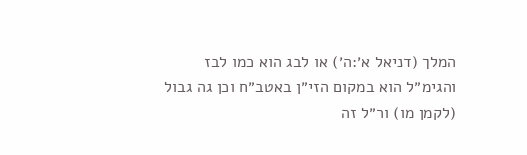המלך (דניאל א׳:ה׳) או לבג הוא כמו לבז והגימ״ל הוא במקום הזי״ן באטב״ח וכן גה גבול (לקמן מו) ור״ל זה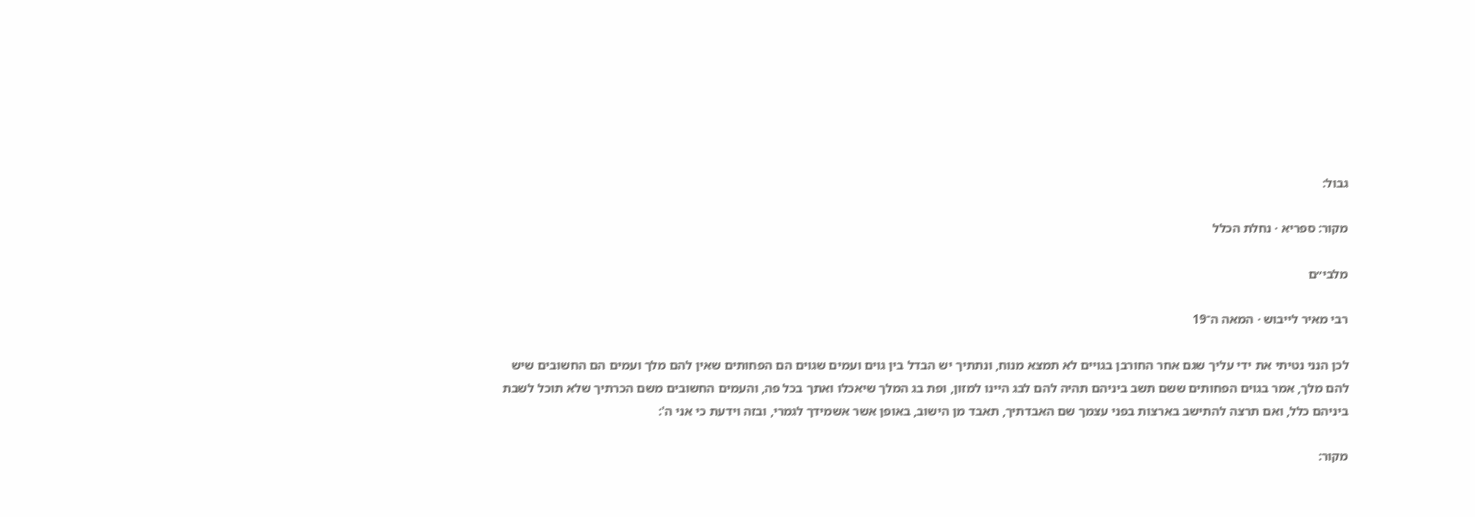גבול:

מקור: ספריא · נחלת הכלל

מלבי״ם

רבי מאיר לייבוש · המאה ה־19

לכן הנני נטיתי את ידי עליך שגם אחר החורבן בגויים לא תמצא מנוח, ונתתיך יש הבדל בין גוים ועמים שגוים הם הפחותים שאין להם מלך ועמים הם החשובים שיש להם מלך, אמר בגוים הפחותים ששם תשב ביניהם תהיה להם לבג היינו למזון, ופת בג המלך שיאכלו ואתך בכל פה, והעמים החשובים משם הכרתיך שלא תוכל לשבת ביניהם כלל, ואם תרצה להתישב בארצות בפני עצמך שם האבדתיך, תאבד מן הישוב, באופן אשר אשמידך לגמרי, ובזה וידעת כי אני ה':

מקור: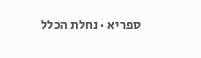ספריא · נחלת הכלל